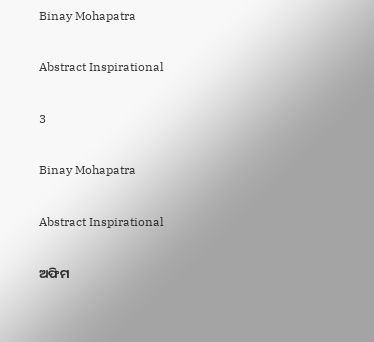Binay Mohapatra

Abstract Inspirational

3

Binay Mohapatra

Abstract Inspirational

ଅଫିମ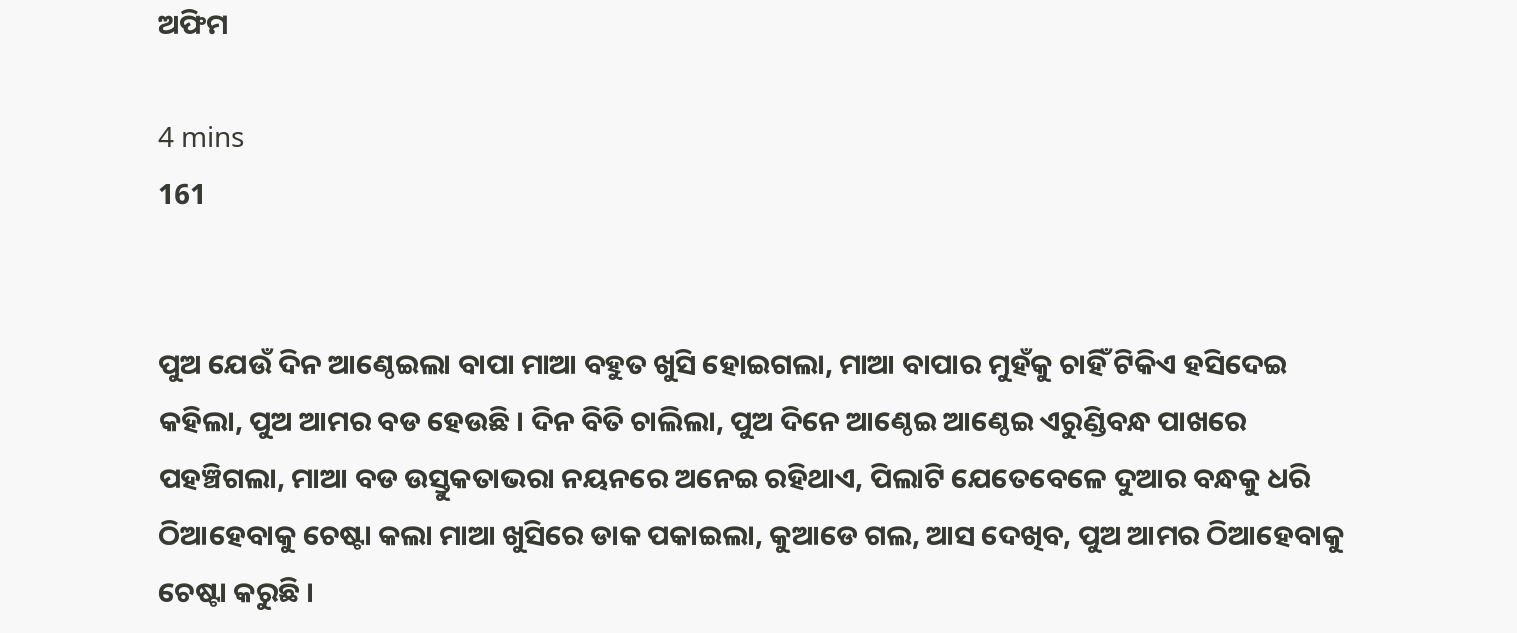ଅଫିମ

4 mins
161


ପୁଅ ଯେଉଁ ଦିନ ଆଣ୍ଠେଇଲା ବାପା ମାଆ ବହୁତ ଖୁସି ହୋଇଗଲା, ମାଆ ବାପାର ମୁହଁକୁ ଚାହିଁ ଟିକିଏ ହସିଦେଇ କହିଲା, ପୁଅ ଆମର ବଡ ହେଉଛି । ଦିନ ବିତି ଚାଲିଲା, ପୁଅ ଦିନେ ଆଣ୍ଠେଇ ଆଣ୍ଠେଇ ଏରୁଣ୍ଡିବନ୍ଧ ପାଖରେ ପହଞ୍ଚିଗଲା, ମାଆ ବଡ ଉସ୍ତୁକତାଭରା ନୟନରେ ଅନେଇ ରହିଥାଏ, ପିଲାଟି ଯେତେବେଳେ ଦୁଆର ବନ୍ଧକୁ ଧରି ଠିଆହେବାକୁ ଚେଷ୍ଟା କଲା ମାଆ ଖୁସିରେ ଡାକ ପକାଇଲା, କୁଆଡେ ଗଲ, ଆସ ଦେଖିବ, ପୁଅ ଆମର ଠିଆହେବାକୁ ଚେଷ୍ଟା କରୁଛି ।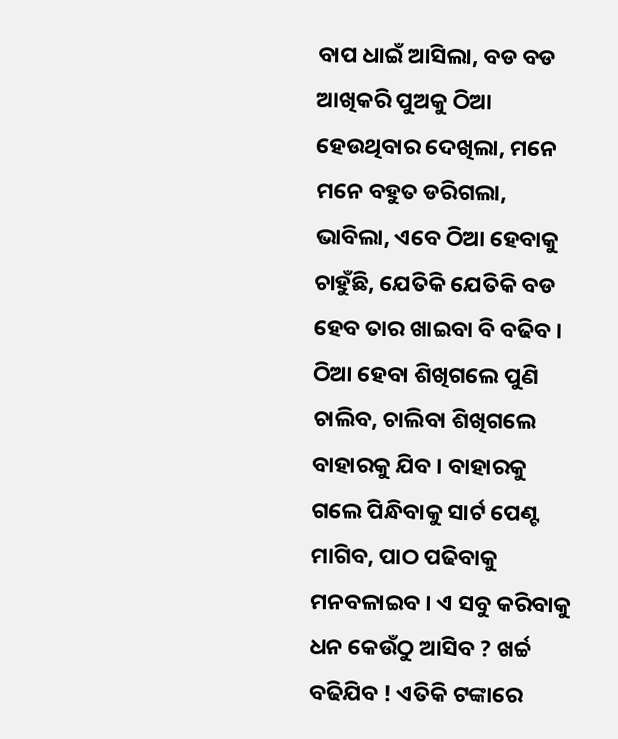ବାପ ଧାଇଁ ଆସିଲା, ବଡ ବଡ ଆଖିକରି ପୁଅକୁ ଠିଆ ହେଉଥିବାର ଦେଖିଲା, ମନେ ମନେ ବହୁତ ଡରିଗଲା, ଭାବିଲା, ଏବେ ଠିଆ ହେବାକୁ ଚାହୁଁଛି, ଯେତିକି ଯେତିକି ବଡ ହେବ ତାର ଖାଇବା ବି ବଢିବ । ଠିଆ ହେବା ଶିଖିଗଲେ ପୁଣି ଚାଲିବ, ଚାଲିବା ଶିଖିଗଲେ ବାହାରକୁ ଯିବ । ବାହାରକୁ ଗଲେ ପିନ୍ଧିବାକୁ ସାର୍ଟ ପେଣ୍ଟ ମାଗିବ, ପାଠ ପଢିବାକୁ ମନବଳାଇବ । ଏ ସବୁ କରିବାକୁ ଧନ କେଉଁଠୁ ଆସିବ ? ଖର୍ଚ୍ଚ ବଢିଯିବ ! ଏତିକି ଟଙ୍କାରେ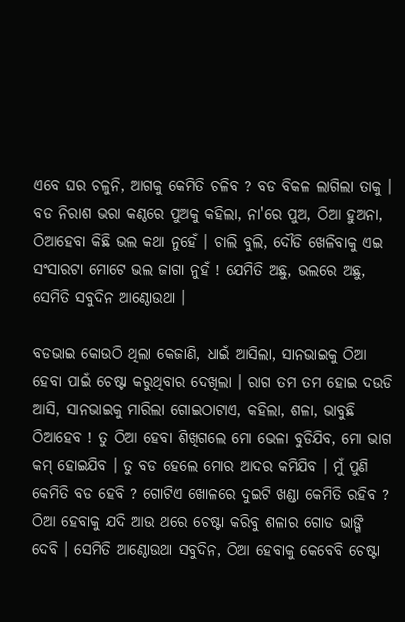ଏବେ ଘର ଚଳୁନି, ଆଗକୁ କେମିତି ଚଳିବ ? ବଡ ବିକଳ ଲାଗିଲା ତାକୁ । ବଡ ନିରାଶ ଭରା କଣ୍ଠରେ ପୁଅକୁ କହିଲା, ନା'ରେ ପୁଅ, ଠିଆ ହୁଅନା, ଠିଆହେବା କିଛି ଭଲ କଥା ନୁହେଁ । ଚାଲି ବୁଲି, ଦୌଡି ଖେଳିବାକୁ ଏଇ ସଂସାରଟା ମୋଟେ ଭଲ ଜାଗା ନୁହଁ ! ଯେମିତି ଅଛୁ, ଭଲରେ ଅଛୁ, ସେମିତି ସବୁଦିନ ଆଣ୍ଠୋଉଥା ।

ବଡଭାଇ କୋଉଠି ଥିଲା କେଜାଣି, ଧାଇଁ ଆସିଲା, ସାନଭାଇକୁ ଠିଆ ହେବା ପାଇଁ ଚେଷ୍ଟା କରୁଥିବାର ଦେଖିଲା । ରାଗ ତମ ତମ ହୋଇ ଦଉଡି ଆସି, ସାନଭାଇକୁ ମାରିଲା ଗୋଇଠାଟାଏ, କହିଲା, ଶଳା, ଭାବୁଛି ଠିଆହେବ ! ତୁ ଠିଆ ହେବା ଶିଖିଗଲେ ମୋ ଭେଳା ବୁଡିଯିବ, ମୋ ଭାଗ କମ୍ ହୋଇଯିବ । ତୁ ବଡ ହେଲେ ମୋର ଆଦର କମିଯିବ । ମୁଁ ପୁଣି କେମିତି ବଡ ହେବି ? ଗୋଟିଏ ଖୋଳରେ ଦୁଇଟି ଖଣ୍ଡା କେମିତି ରହିବ ? ଠିଆ ହେବାକୁ ଯଦି ଆଉ ଥରେ ଚେଷ୍ଟା କରିବୁ ଶଳାର ଗୋଡ ଭାଙ୍ଗି ଦେବି । ସେମିତି ଆଣ୍ଠୋଉଥା ସବୁଦିନ, ଠିଆ ହେବାକୁ କେବେବି ଚେଷ୍ଟା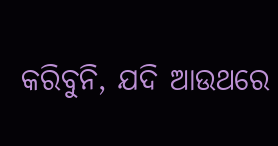କରିବୁନି, ଯଦି ଆଉଥରେ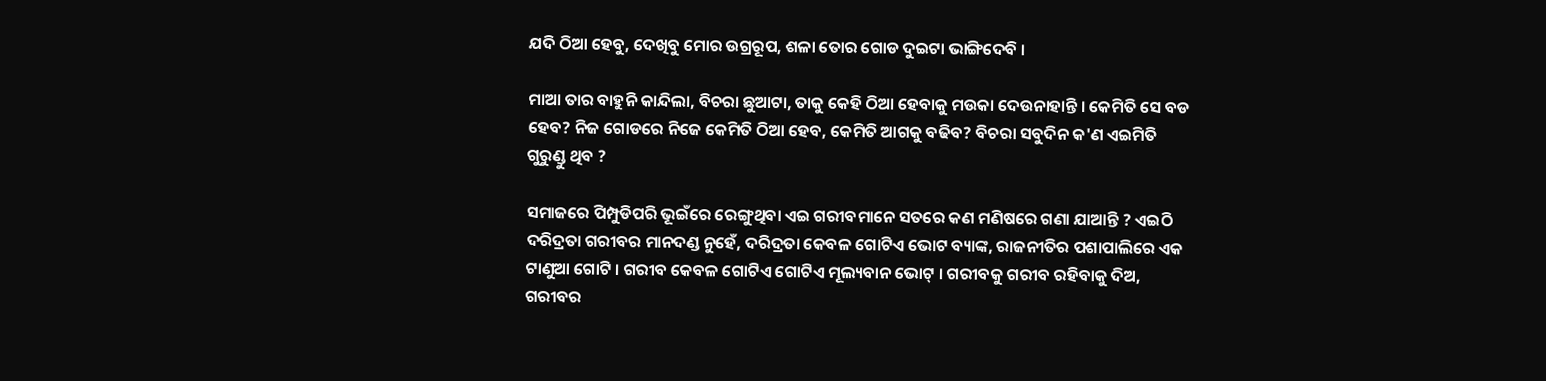ଯଦି ଠିଆ ହେବୁ, ଦେଖିବୁ ମୋର ଉଗ୍ରରୂପ, ଶଳା ତୋର ଗୋଡ ଦୁଇଟା ଭାଙ୍ଗିଦେବି ।

ମାଆ ତାର ବାହୁନି କାନ୍ଦିଲା, ବିଚରା ଛୁଆଟା, ତାକୁ କେହି ଠିଆ ହେବାକୁ ମଉକା ଦେଉନାହାନ୍ତି । କେମିତି ସେ ବଡ ହେବ? ନିଜ ଗୋଡରେ ନିଜେ କେମିତି ଠିଆ ହେବ, କେମିତି ଆଗକୁ ବଢିବ? ବିଚରା ସବୁଦିନ କ'ଣ ଏଇମିତି ଗୁରୁଣ୍ଡୁ ଥିବ ?

ସମାଜରେ ପିମ୍ପୁଡିପରି ଭୂଇଁରେ ରେଙ୍ଗୁଥିବା ଏଇ ଗରୀବମାନେ ସତରେ କଣ ମଣିଷରେ ଗଣା ଯାଆନ୍ତି ? ଏଇଠି ଦରିଦ୍ରତା ଗରୀବର ମାନଦଣ୍ଡ ନୁହେଁ, ଦରିଦ୍ରତା କେବଳ ଗୋଟିଏ ଭୋଟ ବ୍ୟାଙ୍କ, ରାଜନୀତିର ପଶାପାଲିରେ ଏକ ଟାଣୁଆ ଗୋଟି । ଗରୀବ କେବଳ ଗୋଟିଏ ଗୋଟିଏ ମୂଲ୍ୟବାନ ଭୋଟ୍ । ଗରୀବକୁ ଗରୀବ ରହିବାକୁ ଦିଅ, ଗରୀବର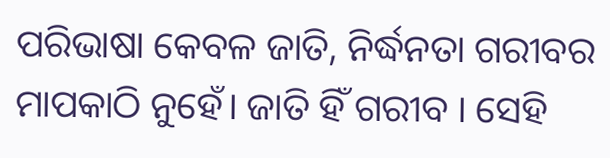ପରିଭାଷା କେବଳ ଜାତି, ନିର୍ଦ୍ଧନତା ଗରୀବର ମାପକାଠି ନୁହେଁ। ଜାତି ହିଁ ଗରୀବ । ସେହି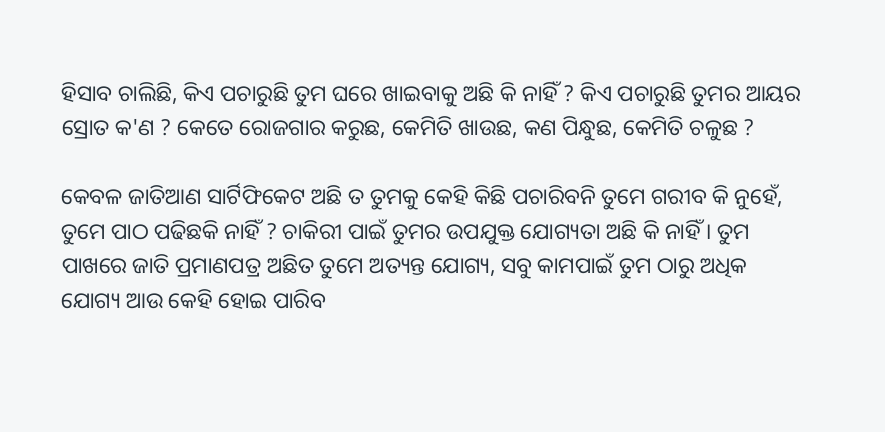ହିସାବ ଚାଲିଛି, କିଏ ପଚାରୁଛି ତୁମ ଘରେ ଖାଇବାକୁ ଅଛି କି ନାହିଁ ? କିଏ ପଚାରୁଛି ତୁମର ଆୟର ସ୍ରୋତ କ'ଣ ? କେତେ ରୋଜଗାର କରୁଛ, କେମିତି ଖାଉଛ, କଣ ପିନ୍ଧୁଛ, କେମିତି ଚଳୁଛ ?

କେବଳ ଜାତିଆଣ ସାର୍ଟିଫିକେଟ ଅଛି ତ ତୁମକୁ କେହି କିଛି ପଚାରିବନି ତୁମେ ଗରୀବ କି ନୁହେଁ, ତୁମେ ପାଠ ପଢିଛକି ନାହିଁ ? ଚାକିରୀ ପାଇଁ ତୁମର ଉପଯୁକ୍ତ ଯୋଗ୍ୟତା ଅଛି କି ନାହିଁ । ତୁମ ପାଖରେ ଜାତି ପ୍ରମାଣପତ୍ର ଅଛିତ ତୁମେ ଅତ୍ୟନ୍ତ ଯୋଗ୍ୟ, ସବୁ କାମପାଇଁ ତୁମ ଠାରୁ ଅଧିକ ଯୋଗ୍ୟ ଆଉ କେହି ହୋଇ ପାରିବ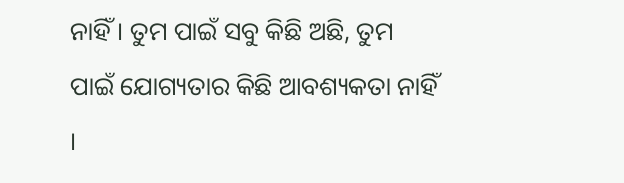ନାହିଁ । ତୁମ ପାଇଁ ସବୁ କିଛି ଅଛି, ତୁମ ପାଇଁ ଯୋଗ୍ୟତାର କିଛି ଆବଶ୍ୟକତା ନାହିଁ ।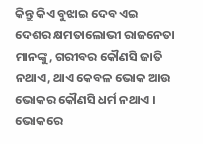କିନ୍ତୁ କିଏ ବୁଝାଇ ଦେବ ଏଇ ଦେଶର କ୍ଷମତାଲୋଭୀ ରାଜନେତା ମାନଙ୍କୁ, ଗରୀବର କୌଣସି ଜାତି ନଥାଏ, ଥାଏ କେବଳ ଭୋକ ଆଉ ଭୋକର କୌଣସି ଧର୍ମ ନଥାଏ । ଭୋକରେ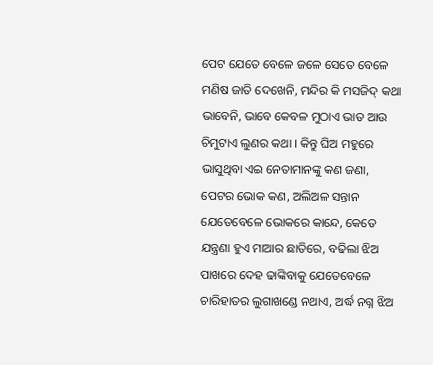ପେଟ ଯେତେ ବେଳେ ଜଳେ ସେତେ ବେଳେ ମଣିଷ ଜାତି ଦେଖେନି, ମନ୍ଦିର କି ମସଜିଦ୍ କଥା ଭାବେନି, ଭାବେ କେବଳ ମୁଠାଏ ଭାତ ଆଉ ଚିମୁଟାଏ ଲୁଣର କଥା । କିନ୍ତୁ ଘିଅ ମହୁରେ ଭାସୁଥିବା ଏଇ ନେତାମାନଙ୍କୁ କଣ ଜଣା, ପେଟର ଭୋକ କଣ, ଅଲିଅଳ ସନ୍ତାନ ଯେତେବେଳେ ଭୋକରେ କାନ୍ଦେ, କେତେ ଯନ୍ତ୍ରଣା ହୁଏ ମାଆର ଛାତିରେ, ବଢିଲା ଝିଅ ପାଖରେ ଦେହ ଢାଙ୍କିବାକୁ ଯେତେବେଳେ ଚାରିହାତର ଲୁଗାଖଣ୍ଡେ ନଥାଏ, ଅର୍ଦ୍ଧ ନଗ୍ନ ଝିଅ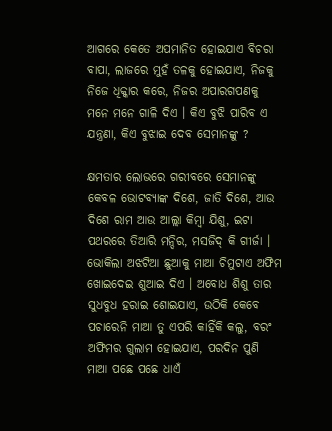ଆଗରେ କେତେ ଅପମାନିତ ହୋଇଯାଏ ବିଚରା ବାପା, ଲାଜରେ ମୁହଁ ତଳକୁ ହୋଇଯାଏ, ନିଜକୁ ନିଜେ ଧିକ୍କାର କରେ, ନିଜର ଅପାରଗପଣକୁ ମନେ ମନେ ଗାଳି ଦିଏ । କିଏ ବୁଝି ପାରିବ ଏ ଯନ୍ତ୍ରଣା, କିଏ ବୁଝାଇ ଦେବ ସେମାନଙ୍କୁ ?

କ୍ଷମତାର ଲୋଭରେ ଗରୀବରେ ସେମାନଙ୍କୁ କେବଳ ଭୋଟବ୍ୟାଙ୍କ ଦିଶେ, ଜାତି ଦିଶେ, ଆଉ ଦିଶେ ରାମ ଆଉ ଆଲ୍ଲା କିମ୍ବା ଯିଶୁ, ଇଟା ପଥରରେ ତିଆରି ମନ୍ଦିର, ମସଜିଦ୍ କି ଗୀର୍ଜା । ଭୋକିଲା ଅଝଟିଆ ଛୁଆକୁ ମାଆ ଚିମୁଟାଏ ଅଫିମ ଖୋଇଦେଇ ଶୁଆଇ ଦିଏ । ଅବୋଧ ଶିଶୁ ତାର ସୁଧବୁଧ ହରାଇ ଶୋଇଯାଏ, ଉଠିକି କେବେ ପଚାରେନି ମାଆ ତୁ ଏପରି କାହିଁକି କଲୁ, ବରଂ ଅଫିମର ଗୁଲାମ ହୋଇଯାଏ, ପରଦିନ ପୁଣି ମାଆ ପଛେ ପଛେ ଧାଏଁ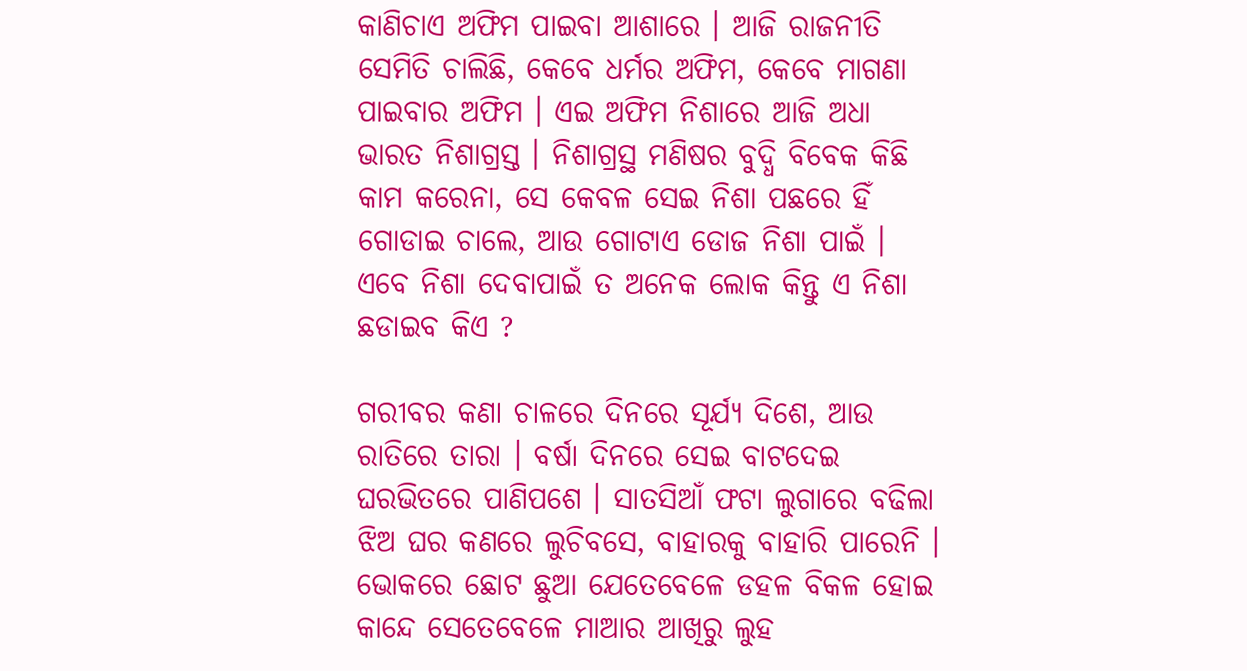କାଣିଚାଏ ଅଫିମ ପାଇବା ଆଶାରେ । ଆଜି ରାଜନୀତି ସେମିତି ଚାଲିଛି, କେବେ ଧର୍ମର ଅଫିମ, କେବେ ମାଗଣା ପାଇବାର ଅଫିମ । ଏଇ ଅଫିମ ନିଶାରେ ଆଜି ଅଧା ଭାରତ ନିଶାଗ୍ରସ୍ତ । ନିଶାଗ୍ରସ୍ଥ ମଣିଷର ବୁଦ୍ଧି ବିବେକ କିଛି କାମ କରେନା, ସେ କେବଳ ସେଇ ନିଶା ପଛରେ ହିଁ ଗୋଡାଇ ଚାଲେ, ଆଉ ଗୋଟାଏ ଡୋଜ ନିଶା ପାଇଁ । ଏବେ ନିଶା ଦେବାପାଇଁ ତ ଅନେକ ଲୋକ କିନ୍ତୁ ଏ ନିଶା ଛଡାଇବ କିଏ ?

ଗରୀବର କଣା ଚାଳରେ ଦିନରେ ସୂର୍ଯ୍ୟ ଦିଶେ, ଆଉ ରାତିରେ ତାରା । ବର୍ଷା ଦିନରେ ସେଇ ବାଟଦେଇ ଘରଭିତରେ ପାଣିପଶେ । ସାତସିଆଁ ଫଟା ଲୁଗାରେ ବଢିଲା ଝିଅ ଘର କଣରେ ଲୁଚିବସେ, ବାହାରକୁ ବାହାରି ପାରେନି । ଭୋକରେ ଛୋଟ ଛୁଆ ଯେତେବେଳେ ଡହଳ ବିକଳ ହୋଇ କାନ୍ଦେ ସେତେବେଳେ ମାଆର ଆଖିରୁ ଲୁହ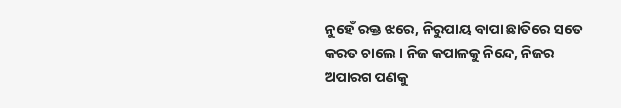ନୁହେଁ ରକ୍ତ ଝରେ, ନିରୁପାୟ ବାପା ଛାତିରେ ସତେ କରତ ଚାଲେ । ନିଜ କପାଳକୁ ନିନ୍ଦେ, ନିଜର ଅପାରଗ ପଣକୁ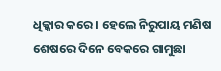ଧିକ୍କାର କରେ । ହେଲେ ନିରୁପାୟ ମଣିଷ ଶେଷରେ ଦିନେ ବେକରେ ଗାମୁଛା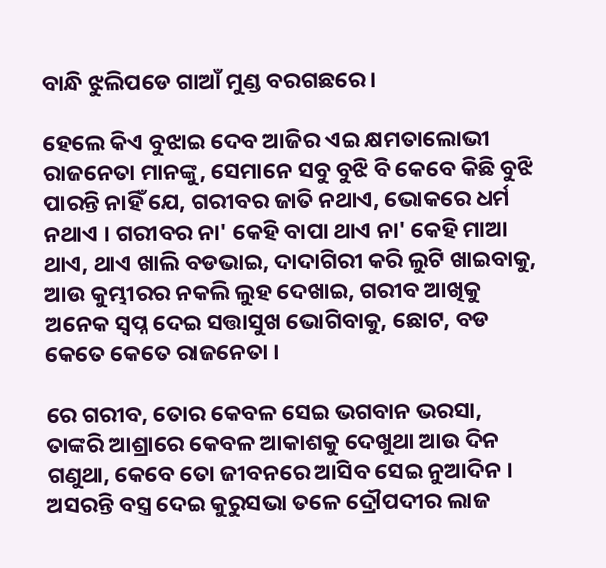ବାନ୍ଧି ଝୁଲିପଡେ ଗାଆଁ ମୁଣ୍ଡ ବରଗଛରେ ।

ହେଲେ କିଏ ବୁଝାଇ ଦେବ ଆଜିର ଏଇ କ୍ଷମତାଲୋଭୀ ରାଜନେତା ମାନଙ୍କୁ, ସେମାନେ ସବୁ ବୁଝି ବି କେବେ କିଛି ବୁଝି ପାରନ୍ତି ନାହିଁ ଯେ, ଗରୀବର ଜାତି ନଥାଏ, ଭୋକରେ ଧର୍ମ ନଥାଏ । ଗରୀବର ନା' କେହି ବାପା ଥାଏ ନା' କେହି ମାଆ ଥାଏ, ଥାଏ ଖାଲି ବଡଭାଇ, ଦାଦାଗିରୀ କରି ଲୁଟି ଖାଇବାକୁ, ଆଉ କୁମ୍ଭୀରର ନକଲି ଲୁହ ଦେଖାଇ, ଗରୀବ ଆଖିକୁ ଅନେକ ସ୍ୱପ୍ନ ଦେଇ ସତ୍ତାସୁଖ ଭୋଗିବାକୁ, ଛୋଟ, ବଡ କେତେ କେତେ ରାଜନେତା ।

ରେ ଗରୀବ, ତୋର କେବଳ ସେଇ ଭଗବାନ ଭରସା, ତାଙ୍କରି ଆଶ୍ରାରେ କେବଳ ଆକାଶକୁ ଦେଖୁଥା ଆଉ ଦିନ ଗଣୁଥା, କେବେ ତୋ ଜୀବନରେ ଆସିବ ସେଇ ନୁଆଦିନ । ଅସରନ୍ତି ବସ୍ତ୍ର ଦେଇ କୁରୁସଭା ତଳେ ଦ୍ରୌପଦୀର ଲାଜ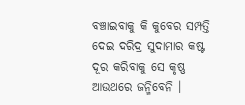ବଞ୍ଚାଇବାକୁ କି କୁବେର ସମ୍ପତ୍ତି ଦେଇ ଦରିଦ୍ର ସୁଦାମାର କଷ୍ଟ ଦୂର କରିବାକୁ ସେ କୃଷ୍ଣ ଆଉଥରେ ଜନ୍ମିବେନି ।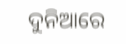ଦୁନିଆରେ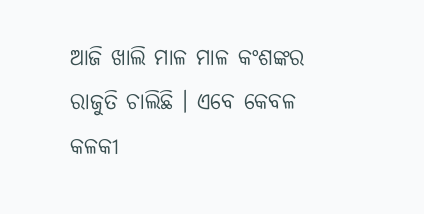ଆଜି ଖାଲି ମାଳ ମାଳ କଂଶଙ୍କର ରାଜୁତି ଚାଲିଛି । ଏବେ କେବଳ କଳକୀ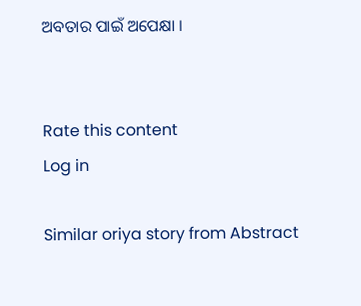ଅବତାର ପାଇଁ ଅପେକ୍ଷା ।


Rate this content
Log in

Similar oriya story from Abstract